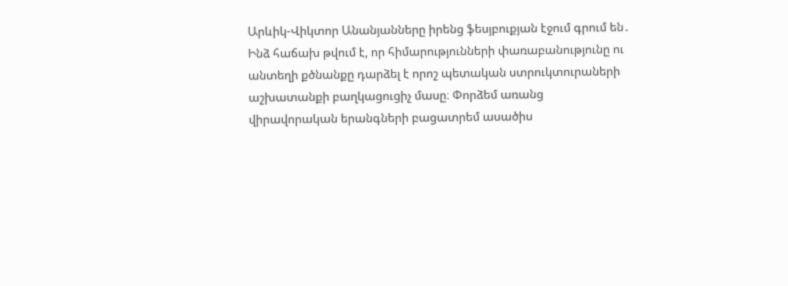Արևիկ-Վիկտոր Անանյանները իրենց ֆեսյբուքյան էջում գրում են․
Ինձ հաճախ թվում է, որ հիմարությունների փառաբանությունը ու անտեղի քծնանքը դարձել է որոշ պետական ստրուկտուրաների աշխատանքի բաղկացուցիչ մասը։ Փորձեմ առանց վիրավորական երանգների բացատրեմ ասածիս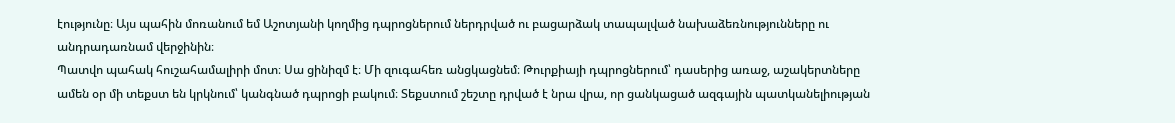էությունը։ Այս պահին մոռանում եմ Աշոտյանի կողմից դպրոցներում ներդրված ու բացարձակ տապալված նախաձեռնությունները ու անդրադառնամ վերջինին։
Պատվո պահակ հուշահամալիրի մոտ։ Սա ցինիզմ է։ Մի զուգահեռ անցկացնեմ։ Թուրքիայի դպրոցներում՝ դասերից առաջ, աշակերտները ամեն օր մի տեքստ են կրկնում՝ կանգնած դպրոցի բակում։ Տեքստում շեշտը դրված է նրա վրա, որ ցանկացած ազգային պատկանելիության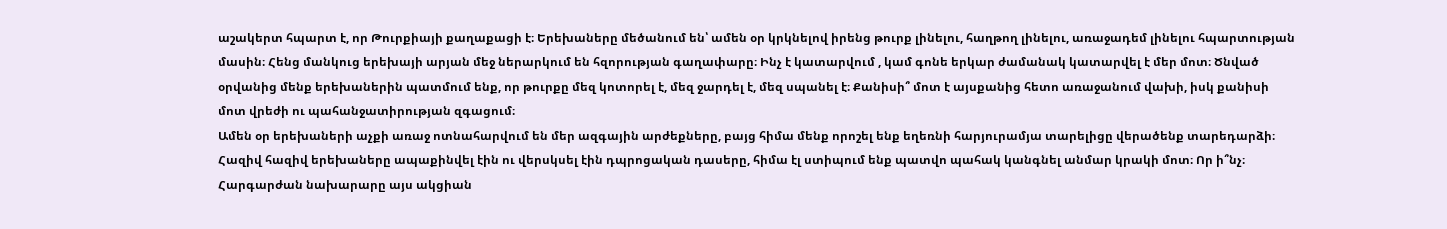աշակերտ հպարտ է, որ Թուրքիայի քաղաքացի է։ Երեխաները մեծանում են՝ ամեն օր կրկնելով իրենց թուրք լինելու, հաղթող լինելու, առաջադեմ լինելու հպարտության մասին։ Հենց մանկուց երեխայի արյան մեջ ներարկում են հզորության գաղափարը։ Ինչ է կատարվում , կամ գոնե երկար ժամանակ կատարվել է մեր մոտ։ Ծնված օրվանից մենք երեխաներին պատմում ենք, որ թուրքը մեզ կոտորել է, մեզ ջարդել է, մեզ սպանել է։ Քանիսի՞ մոտ է այսքանից հետո առաջանում վախի, իսկ քանիսի մոտ վրեժի ու պահանջատիրության զգացում։
Ամեն օր երեխաների աչքի առաջ ոտնահարվում են մեր ազգային արժեքները, բայց հիմա մենք որոշել ենք եղեռնի հարյուրամյա տարելիցը վերածենք տարեդարձի։ Հազիվ հազիվ երեխաները ապաքինվել էին ու վերսկսել էին դպրոցական դասերը, հիմա էլ ստիպում ենք պատվո պահակ կանգնել անմար կրակի մոտ։ Որ ի՞նչ։
Հարգարժան նախարարը այս ակցիան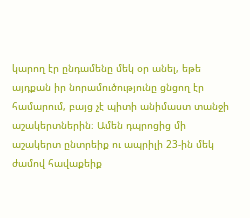կարող էր ընդամենը մեկ օր անել, եթե այդքան իր նորամուծությունը ցնցող էր համարում, բայց չէ պիտի անիմաստ տանջի աշակերտներին։ Ամեն դպրոցից մի աշակերտ ընտրեիք ու ապրիլի 23-ին մեկ ժամով հավաքեիք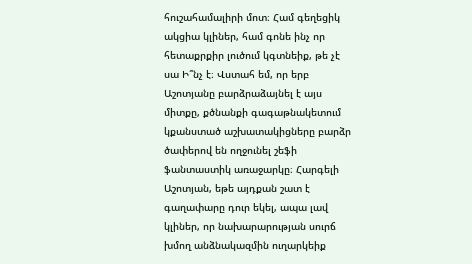հուշահամալիրի մոտ։ Համ գեղեցիկ ակցիա կլիներ, համ գոնե ինչ որ հետաքրքիր լուծում կգտնեիք, թե չէ սա Ի՞նչ է։ Վստահ եմ, որ երբ Աշոտյանը բարձրաձայնել է այս միտքը, քծնանքի գագաթնակետում կքանստած աշխատակիցները բարձր ծափերով են ողջունել շեֆի ֆանտաստիկ առաջարկը։ Հարգելի Աշոտյան, եթե այդքան շատ է գաղափարը դուր եկել, ապա լավ կլիներ, որ նախարարության սուրճ խմող անձնակազմին ուղարկեիք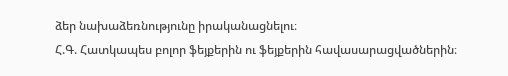ձեր նախաձեռնությունը իրականացնելու։
Հ.Գ. Հատկապես բոլոր ֆեյքերին ու ֆեյքերին հավասարացվածներին։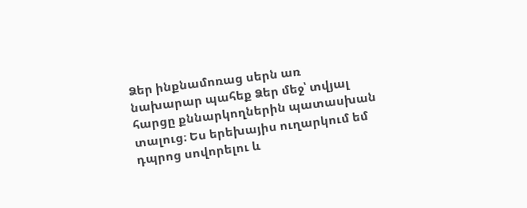Ձեր ինքնամոռաց սերն առ նախարար պահեք Ձեր մեջ՝ տվյալ հարցը քննարկողներին պատասխան տալուց։ Ես երեխայիս ուղարկում եմ դպրոց սովորելու և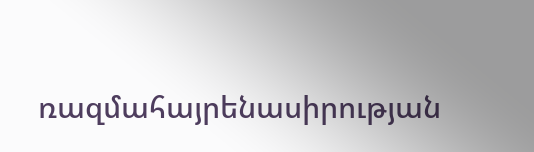ռազմահայրենասիրության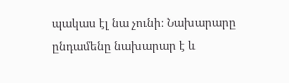պակաս էլ նա չունի։ Նախարարը ընդամենը նախարար է և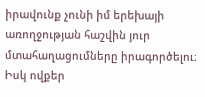իրավունք չունի իմ երեխայի առողջության հաշվին յուր մտահաղացումները իրագործելու։ Իսկ ովքեր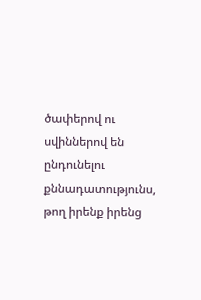ծափերով ու սվիններով են ընդունելու քննադատությունս, թող իրենք իրենց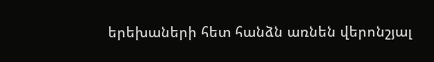երեխաների հետ հանձն առնեն վերոնշյալ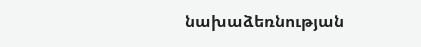նախաձեռնության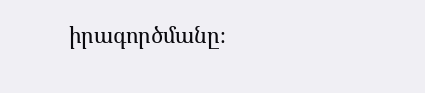իրագործմանը։